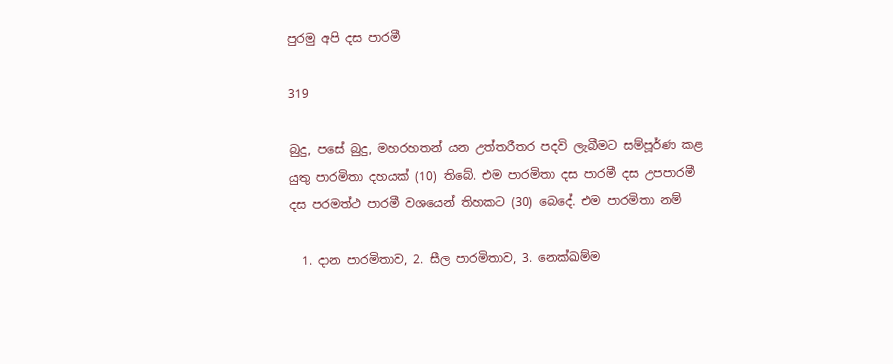පුරමු අපි දස පාරමී

319

බුදු, පසේ බුදු, මහරහතන් යන උත්තරීතර පදවි ලැබීමට සම්පූර්ණ කළ යුතු පාරමිතා දහයක් (10) තිබේ. එම පාරමිතා දස පාරමී දස උපපාරමී දස පරමත්ථ පාරමී වශයෙන් තිහකට (30) බෙදේ. එම පාරමිතා නම්

  1. දාන පාරමිතාව, 2. සීල පාරමිතාව, 3. නෙක්ඛම්ම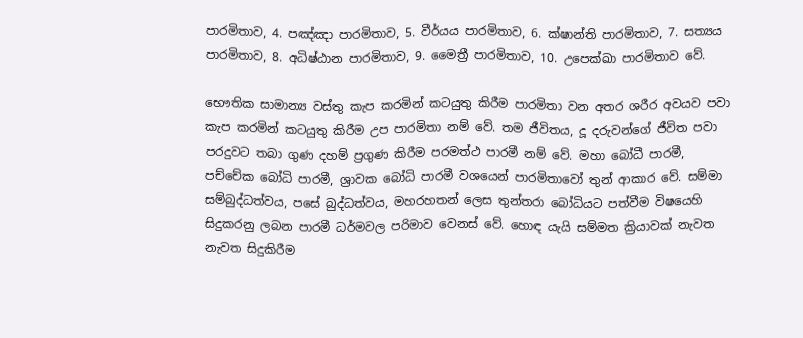පාරමිතාව, 4. පඤ්ඤා පාරමිතාව, 5. වීර්යය පාරමිතාව, 6. ක්ෂාන්ති පාරමිතාව, 7. සත්‍යය පාරමිතාව, 8. අධිෂ්ඨාන පාරමිතාව, 9. මෛත්‍රී පාරමිතාව, 10. උපෙක්ඛා පාරමිතාව වේ.

භෞතික සාමාන්‍ය වස්තු කැප කරමින් කටයුතු කිරීම පාරමිතා වන අතර ශරීර අවයව පවා කැප කරමින් කටයුතු කිරීම උප පාරමිතා නම් වේ. තම ජීවිතය, දූ දරුවන්ගේ ජීවිත පවා පරදුවට තබා ගුණ දහම් ප්‍රගුණ කිරීම පරමත්ථ පාරමී නම් වේ. මහා බෝධී පාරමී, පච්චේක බෝධි පාරමී, ශ්‍රාවක බෝධි පාරමී වශයෙන් පාරමිතාවෝ තුන් ආකාර වේ. සම්මා සම්බුද්ධත්වය, පසේ බුද්ධත්වය, මහරහතන් ලෙස තුන්තරා බෝධියට පත්වීම විෂයෙහි සිදුකරනු ලබන පාරමී ධර්මවල පරිමාව වෙනස් වේ. හොඳ යැයි සම්මත ක්‍රියාවක් නැවත නැවත සිදුකිරීම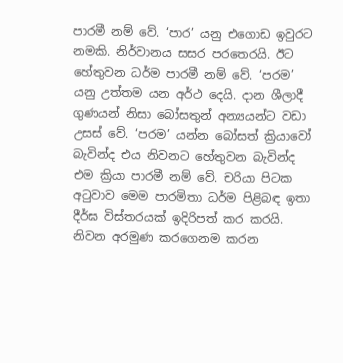පාරමී නම් වේ. ‘පාර’ යනු එගොඩ ඉවුරට නමකි. නිර්වානය සසර පරතෙරයි. ඊට හේතුවන ධර්ම පාරමී නම් වේ. ‘පරම’ යනු උත්තම යන අර්ථ දෙයි. දාන ශීලාදී ගුණයන් නිසා බෝසතුන් අන්‍යයන්ට වඩා උසස් වේ. ‘පරම’ යන්න බෝසත් ක්‍රියාවෝ බැවින්ද එය නිවනට හේතුවන බැවින්ද එම ක්‍රියා පාරමී නම් වේ. චරියා පිටක අටුවාව මෙම පාරමිතා ධර්ම පිළිබඳ ඉතා දීර්ඝ විස්තරයක් ඉදිරිපත් කර කරයි. නිවන අරමුණ කරගෙනම කරන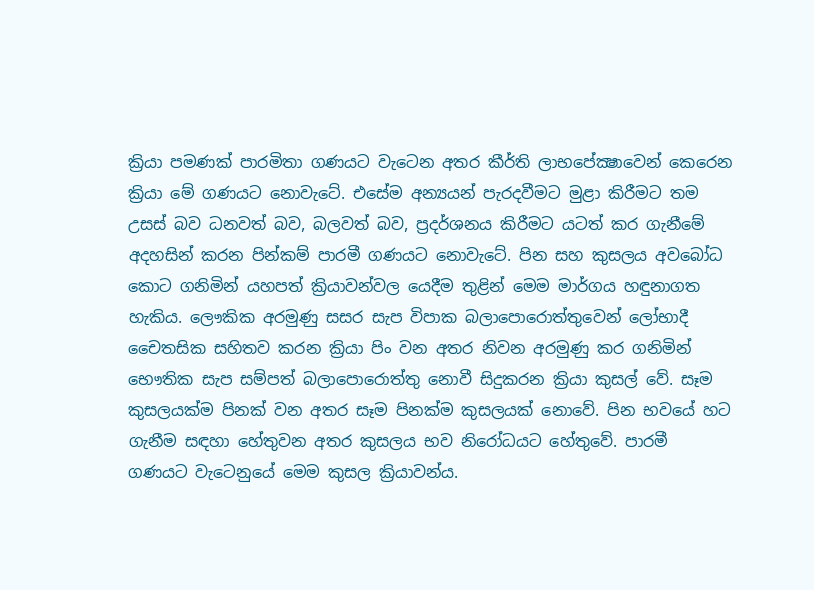ක්‍රියා පමණක් පාරමිතා ගණයට වැටෙන අතර කීර්ති ලාභපේක්‍ෂාවෙන් කෙරෙන ක්‍රියා මේ ගණයට නොවැටේ. එසේම අන්‍යයන් පැරදවීමට මුළා කිරීමට තම උසස් බව ධනවත් බව, බලවත් බව, ප්‍රදර්ශනය කිරීමට යටත් කර ගැනීමේ අදහසින් කරන පින්කම් පාරමී ගණයට නොවැටේ. පින සහ කුසලය අවබෝධ කොට ගනිමින් යහපත් ක්‍රියාවන්වල යෙදීම තුළින් මෙම මාර්ගය හඳුනාගත හැකිය. ලෞකික අරමුණු සසර සැප විපාක බලාපොරොත්තුවෙන් ලෝභාදී චෛතසික සහිතව කරන ක්‍රියා පිං වන අතර නිවන අරමුණු කර ගනිමින් භෞතික සැප සම්පත් බලාපොරොත්තු නොවී සිදුකරන ක්‍රියා කුසල් වේ. සෑම කුසලයක්ම පිනක් වන අතර සෑම පිනක්ම කුසලයක් නොවේ. පින භවයේ හට ගැනීම සඳහා හේතුවන අතර කුසලය භව නිරෝධයට හේතුවේ. පාරමී ගණයට වැටෙනුයේ මෙම කුසල ක්‍රියාවන්ය.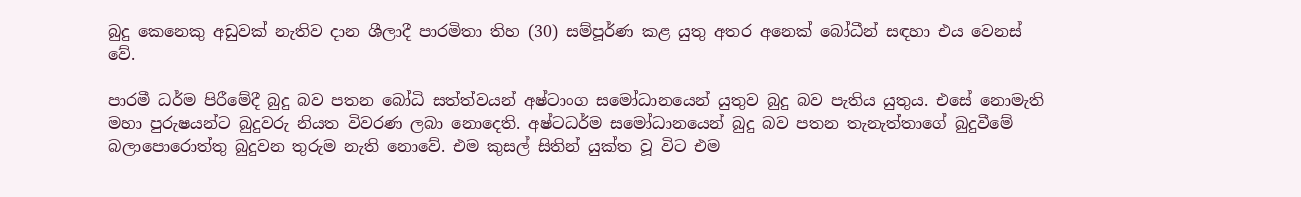බුදු කෙනෙකු අඩුවක් නැතිව දාන ශීලාදී පාරමිතා තිහ (30) සම්පූර්ණ කළ යුතු අතර අනෙක් බෝධීන් සඳහා එය වෙනස් වේ.

පාරමී ධර්ම පිරීමේදී බුදු බව පතන බෝධි සත්ත්වයන් අෂ්ටාංග සමෝධානයෙන් යුතුව බුදු බව පැතිය යුතුය. එසේ නොමැති මහා පුරුෂයන්ට බුදුවරු නියත විවරණ ලබා නොදෙති. අෂ්ටධර්ම සමෝධානයෙන් බුදු බව පතන තැනැත්තාගේ බුදුවීමේ බලාපොරොත්තු බුදුවන තුරුම නැති නොවේ. එම කුසල් සිතින් යුක්ත වූ විට එම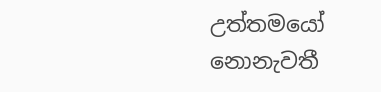උත්තමයෝ නොනැවතී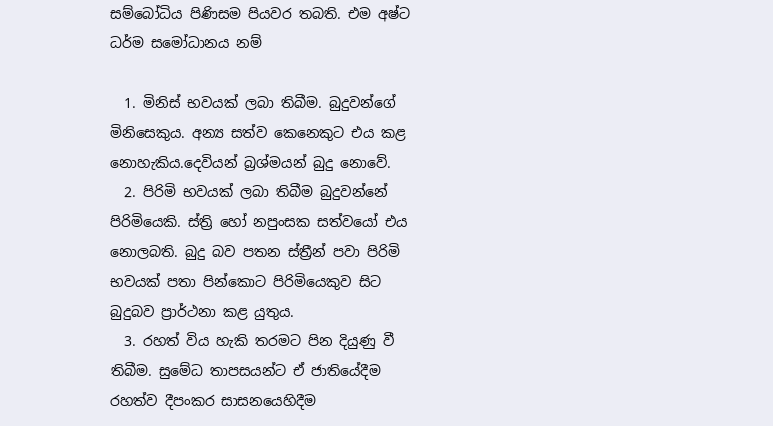සම්බෝධිය පිණිසම පියවර තබති. එම අෂ්ට ධර්ම සමෝධානය නම්

  1. මිනිස් භවයක් ලබා තිබීම. බුදුවන්ගේ මිනිසෙකුය. අන්‍ය සත්ව කෙනෙකුට එය කළ නොහැකිය.දෙවියන් බ්‍රශ්මයන් බුදු නොවේ.
  2. පිරිමි භවයක් ලබා තිබීම බුදුවන්නේ පිරිමියෙකි. ස්ත්‍රි හෝ නපුංසක සත්වයෝ එය නොලබති. බුදු බව පතන ස්ත්‍රීන් පවා පිරිමි භවයක් පතා පින්කොට පිරිමියෙකුව සිට බුදුබව ප්‍රාර්ථනා කළ යුතුය.
  3. රහත් විය හැකි තරමට පින දියුණු වී තිබීම. සුමේධ තාපසයන්ට ඒ ජාතියේදීම රහත්ව දීපංකර සාසනයෙහිදීම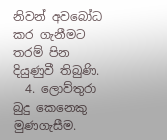නිවන් අවබෝධ කර ගැනීමට තරම් පින දියුණුවී තිබුණි.
  4. ලොව්තුරා බුදු කෙනෙකු මුණගැසීම.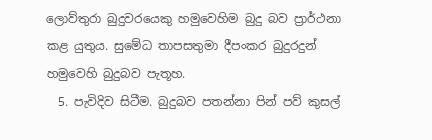ලොව්තුරා බුදුවරයෙකු හමුවෙහිම බුදු බව ප්‍රාර්ථනා කළ යුතුය. සුමේධ තාපසතුමා දීපංකර බුදුරදුන් හමුවෙහි බුදුබව පැතූහ.
  5. පැවිදිව සිටීම. බුදුබව පතන්නා පින් පව් කුසල්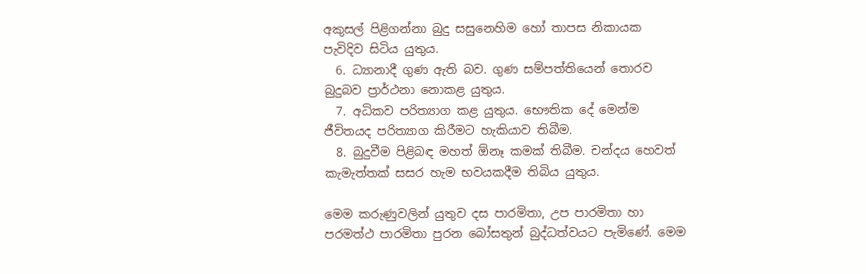අකුසල් පිළිගන්නා බුදු සසුනෙහිම හෝ තාපස නිකායක පැවිදිව සිටිය යුතුය.
  6. ධ්‍යානාදී ගුණ ඇති බව. ගුණ සම්පත්තියෙන් තොරව බුදුබව ප්‍රාර්ථනා නොකළ යුතුය.
  7. අධිකව පරිත්‍යාග කළ යුතුය. භෞතික දේ මෙන්ම ජීවිතයද පරිත්‍යාග කිරීමට හැකියාව තිබීම.
  8. බුදුවීම පිළිබඳ මහත් ඕනෑ කමක් තිබීම. චන්දය හෙවත් කැමැත්තක් සසර හැම භවයකදීම තිබිය යුතුය.

මෙම කරුණුවලින් යුතුව දස පාරමිතා, උප පාරමිතා හා පරමත්ථ පාරමිතා පුරන බෝසතුන් බුද්ධත්වයට පැමිණේ. මෙම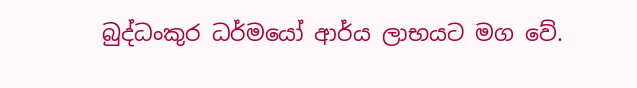බුද්ධංකුර ධර්මයෝ ආර්ය ලාභයට මග වේ.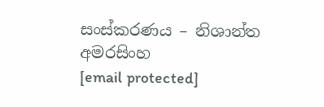සංස්කරණය – නිශාන්ත අමරසිංහ
[email protected]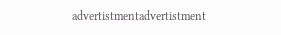advertistmentadvertistment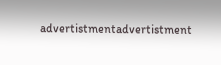advertistmentadvertistment